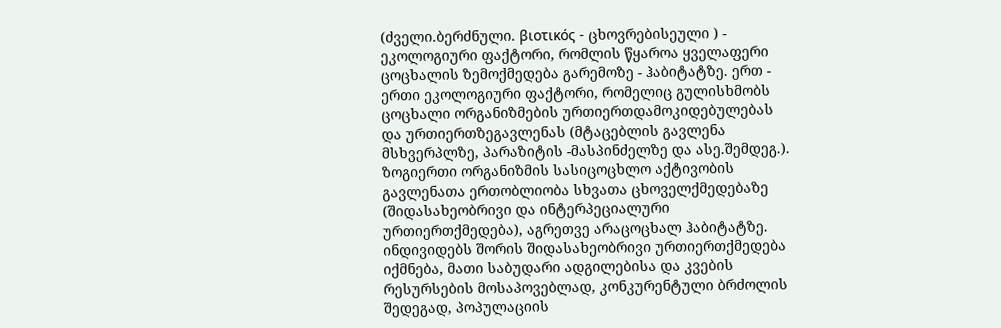(ძველი.ბერძნული. βιοτικός - ცხოვრებისეული ) - ეკოლოგიური ფაქტორი, რომლის წყაროა ყველაფერი ცოცხალის ზემოქმედება გარემოზე - ჰაბიტატზე. ერთ - ერთი ეკოლოგიური ფაქტორი, რომელიც გულისხმობს ცოცხალი ორგანიზმების ურთიერთდამოკიდებულებას და ურთიერთზეგავლენას (მტაცებლის გავლენა მსხვერპლზე, პარაზიტის -მასპინძელზე და ასე.შემდეგ.). ზოგიერთი ორგანიზმის სასიცოცხლო აქტივობის გავლენათა ერთობლიობა სხვათა ცხოველქმედებაზე (შიდასახეობრივი და ინტერპეციალური ურთიერთქმედება), აგრეთვე არაცოცხალ ჰაბიტატზე. ინდივიდებს შორის შიდასახეობრივი ურთიერთქმედება იქმნება, მათი საბუდარი ადგილებისა და კვების რესურსების მოსაპოვებლად, კონკურენტული ბრძოლის შედეგად, პოპულაციის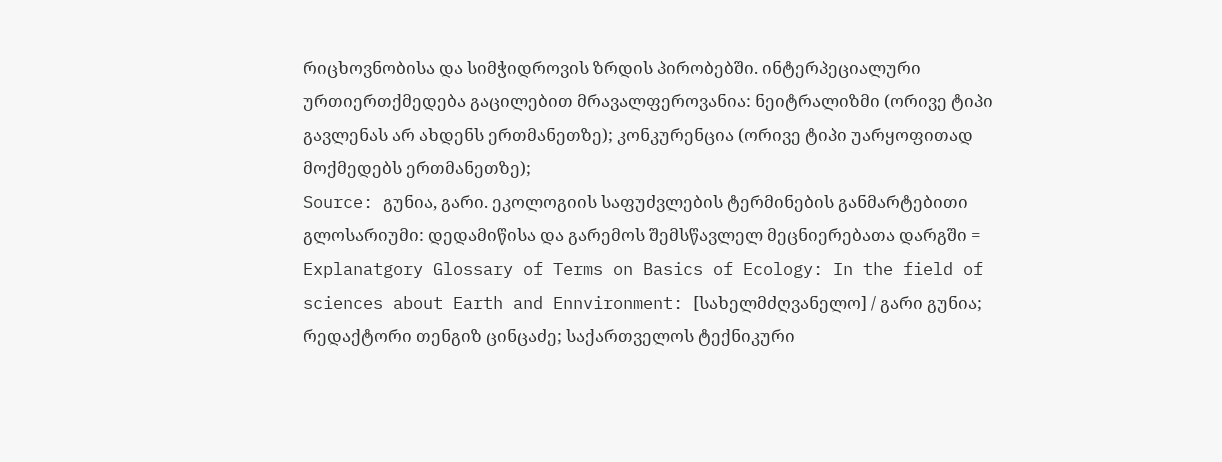რიცხოვნობისა და სიმჭიდროვის ზრდის პირობებში. ინტერპეციალური ურთიერთქმედება გაცილებით მრავალფეროვანია: ნეიტრალიზმი (ორივე ტიპი გავლენას არ ახდენს ერთმანეთზე); კონკურენცია (ორივე ტიპი უარყოფითად მოქმედებს ერთმანეთზე);
Source: გუნია, გარი. ეკოლოგიის საფუძვლების ტერმინების განმარტებითი გლოსარიუმი: დედამიწისა და გარემოს შემსწავლელ მეცნიერებათა დარგში = Explanatgory Glossary of Terms on Basics of Ecology: In the field of sciences about Earth and Ennvironment: [სახელმძღვანელო] / გარი გუნია; რედაქტორი თენგიზ ცინცაძე; საქართველოს ტექნიკური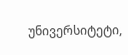უნივერსიტეტი,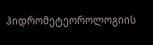ჰიდრომეტეოროლოგიის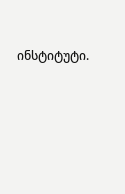ინსტიტუტი.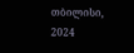თბილისი, 2024